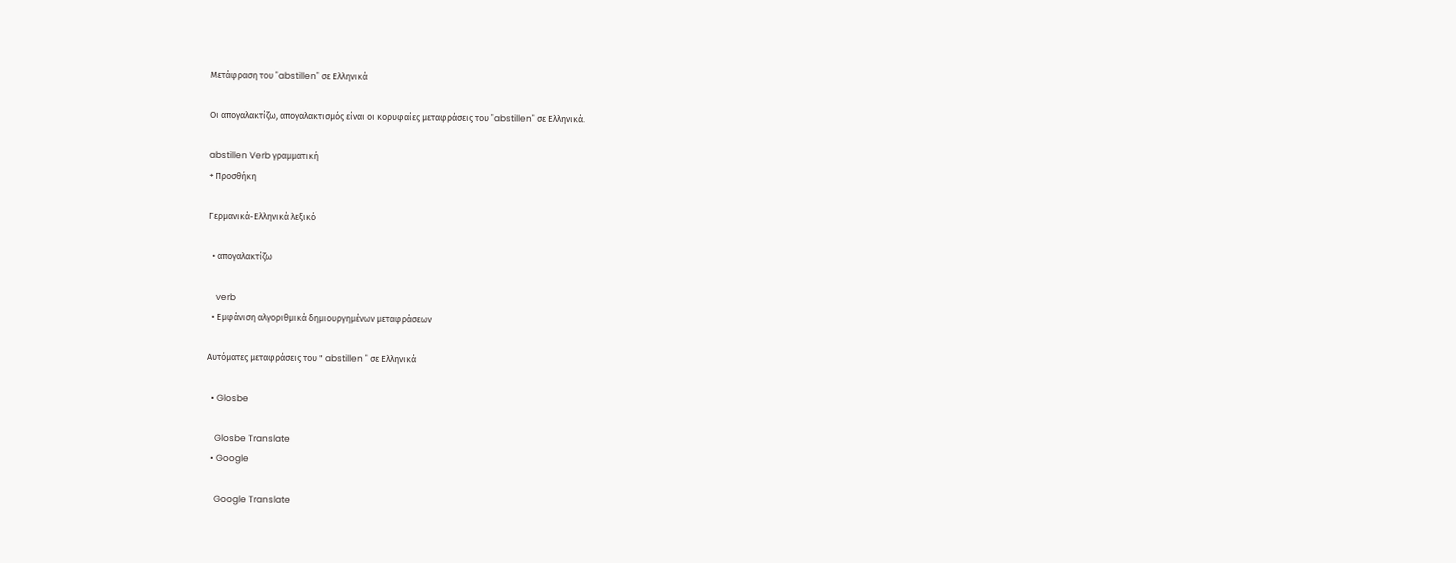Μετάφραση του "abstillen" σε Ελληνικά

Οι απογαλακτίζω, απογαλακτισμός είναι οι κορυφαίες μεταφράσεις του "abstillen" σε Ελληνικά.

abstillen Verb γραμματική
+ Προσθήκη

Γερμανικά-Ελληνικά λεξικό

  • απογαλακτίζω

    verb
  • Εμφάνιση αλγοριθμικά δημιουργημένων μεταφράσεων

Αυτόματες μεταφράσεις του " abstillen " σε Ελληνικά

  • Glosbe

    Glosbe Translate
  • Google

    Google Translate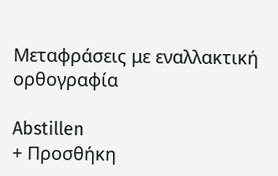Μεταφράσεις με εναλλακτική ορθογραφία

Abstillen
+ Προσθήκη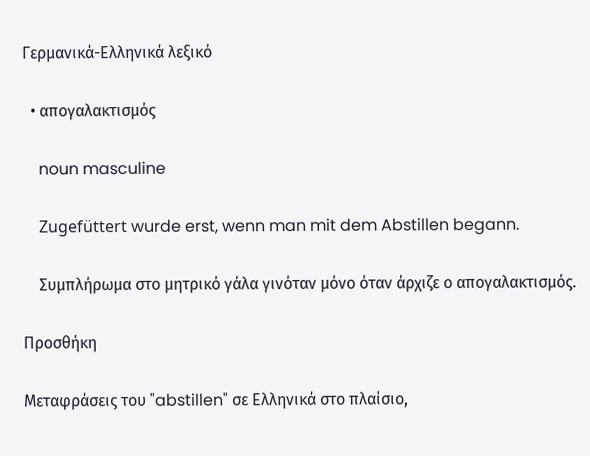Γερμανικά-Ελληνικά λεξικό

  • απογαλακτισμός

    noun masculine

    Zugefüttert wurde erst, wenn man mit dem Abstillen begann.

    Συμπλήρωμα στο μητρικό γάλα γινόταν μόνο όταν άρχιζε ο απογαλακτισμός.

Προσθήκη

Μεταφράσεις του "abstillen" σε Ελληνικά στο πλαίσιο,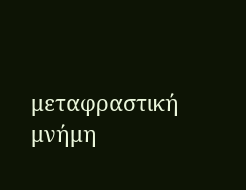μεταφραστική μνήμη